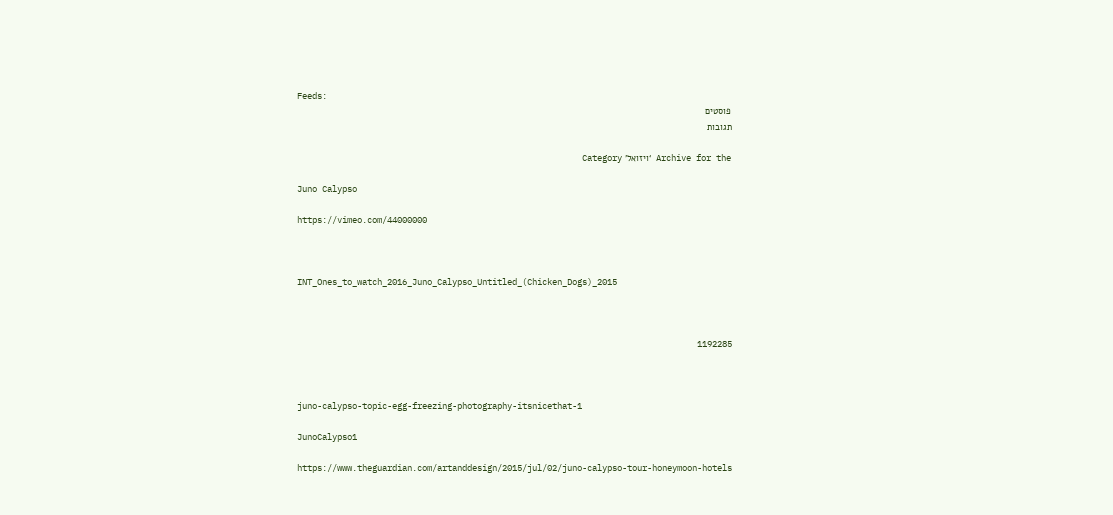Feeds:
פוסטים
תגובות

Archive for the ‘ויזואל’ Category

Juno Calypso

https://vimeo.com/44000000



INT_Ones_to_watch_2016_Juno_Calypso_Untitled_(Chicken_Dogs)_2015



1192285



juno-calypso-topic-egg-freezing-photography-itsnicethat-1

JunoCalypso1

https://www.theguardian.com/artanddesign/2015/jul/02/juno-calypso-tour-honeymoon-hotels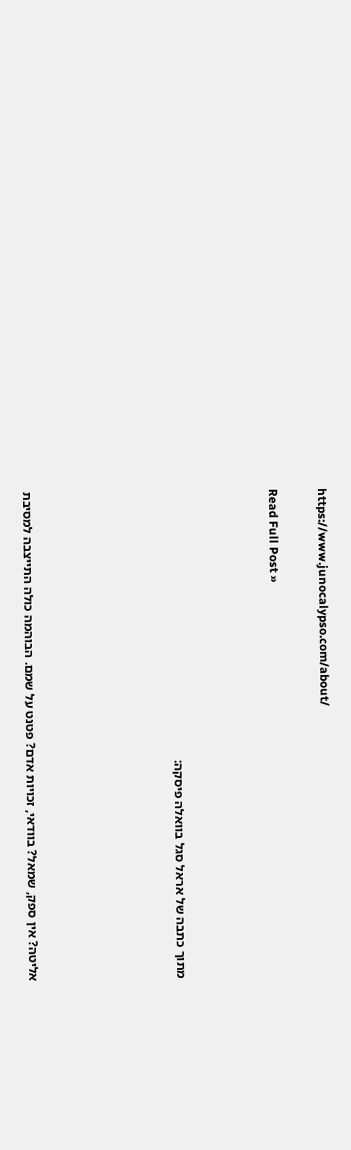https://www.junocalypso.com/about/

Read Full Post »



מתוך כתבה של אראל סגל בוואלה פיסקה:





אליטה? אין ספק, שמאל? בוודאי, זכויות אדם? פטנט על שמם. הבוהמה כולה התייצבה למסיבת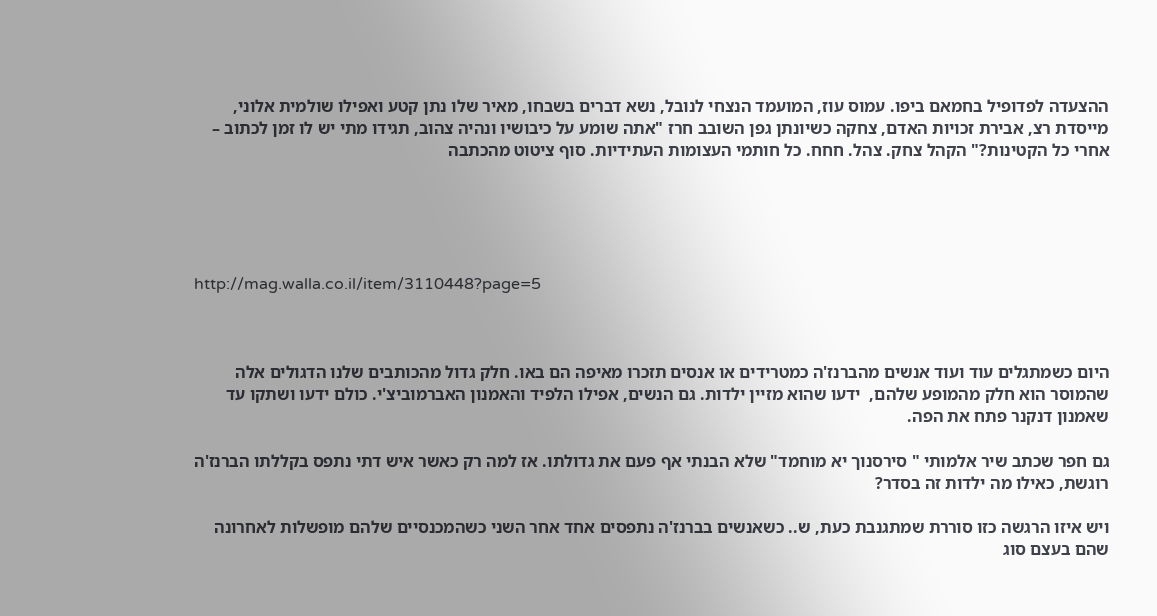ההצעדה לפדופיל בחמאם ביפו. עמוס עוז, המועמד הנצחי לנובל, נשא דברים בשבחו, מאיר שלו נתן קטע ואפילו שולמית אלוני, מייסדת רצ, אבירת זכויות האדם, צחקה כשיונתן גפן השובב חרז "אתה שומע על כיבושיו ונהיה צהוב, תגידו מתי יש לו זמן לכתוב – אחרי כל הקטינות?" הקהל צחק. צהל. חחח. כל חותמי העצומות העתידיות. סוף ציטוט מהכתבה





http://mag.walla.co.il/item/3110448?page=5



היום כשמתגלים עוד ועוד אנשים מהברנז'ה כמטרידים או אנסים תזכרו מאיפה הם באו. חלק גדול מהכותבים שלנו הדגולים אלה שהמוסר הוא חלק מהמופע שלהם,  ידעו שהוא מזיין ילדות. גם הנשים, אפילו הלפיד והאמנון האברמוביצ'י. כולם ידעו ושתקו עד שאמנון דנקנר פתח את הפה.

גם חפר שכתב שיר אלמותי " סירסנוך יא מוחמד" שלא הבנתי אף פעם את גדולתו. אז למה רק כאשר איש דתי נתפס בקללתו הברנז'ה רוגשת, כאילו מה ילדות זה בסדר?

ויש איזו הרגשה כזו סוררת שמתגנבת כעת, ש.. כשאנשים בברנז'ה נתפסים אחד אחר השני כשהמכנסיים שלהם מופשלות לאחרונה שהם בעצם סוג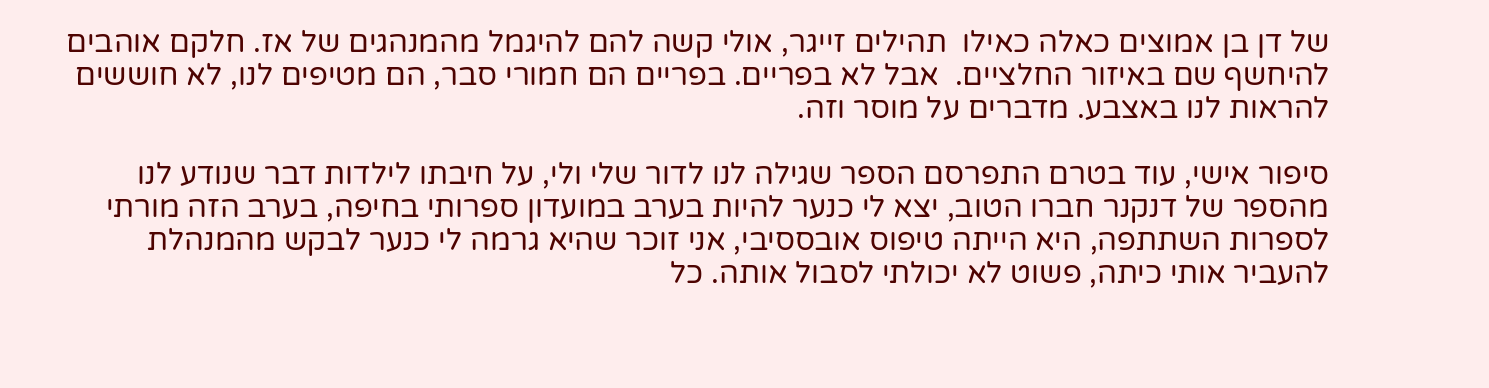של דן בן אמוצים כאלה כאילו  תהילים זייגר, אולי קשה להם להיגמל מהמנהגים של אז. חלקם אוהבים להיחשף שם באיזור החלציים.  אבל לא בפריים. בפריים הם חמורי סבר, הם מטיפים לנו, לא חוששים להראות לנו באצבע. מדברים על מוסר וזה.

סיפור אישי, עוד בטרם התפרסם הספר שגילה לנו לדור שלי ולי, על חיבתו לילדות דבר שנודע לנו מהספר של דנקנר חברו הטוב, יצא לי כנער להיות בערב במועדון ספרותי בחיפה, בערב הזה מורתי לספרות השתתפה, היא הייתה טיפוס אובססיבי, אני זוכר שהיא גרמה לי כנער לבקש מהמנהלת להעביר אותי כיתה, פשוט לא יכולתי לסבול אותה. כל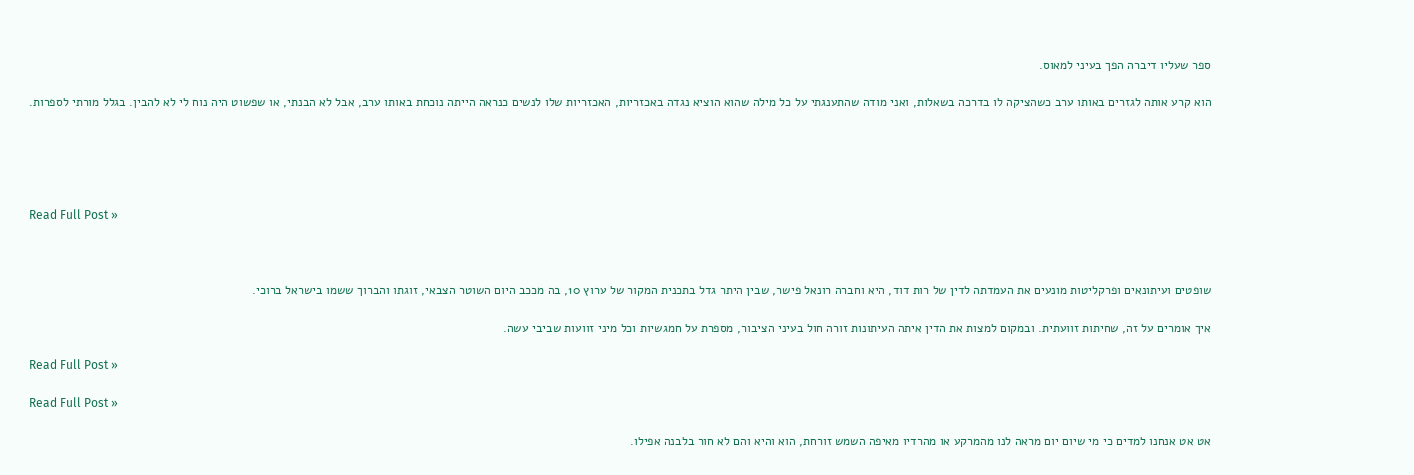ספר שעליו דיברה הפך בעיני למאוס.

הוא קרע אותה לגזרים באותו ערב כשהציקה לו בדרכה בשאלות, ואני מודה שהתענגתי על כל מילה שהוא הוציא נגדה באכזריות, האכזריות שלו לנשים כנראה הייתה נוכחת באותו ערב, אבל לא הבנתי, או שפשוט היה נוח לי לא להבין. בגלל מורתי לספרות.





Read Full Post »



שופטים ועיתונאים ופרקליטות מונעים את העמדתה לדין של רות דוד, היא וחברה רונאל פישר, שבין היתר גדל בתכנית המקור של ערוץ 10, בה מככב היום השוטר הצבאי, זוגתו והברוך ששמו בישראל ברוכי.

איך אומרים על זה, שחיתות זוועתית. ובמקום למצות את הדין איתה העיתונות זורה חול בעיני הציבור, מספרת על חמגשיות וכל מיני זוועות שביבי עשה.

Read Full Post »

Read Full Post »

אט אט אנחנו למדים כי מי שיום יום מראה לנו מהמרקע או מהרדיו מאיפה השמש זורחת, הוא והיא והם לא חור בלבנה אפילו.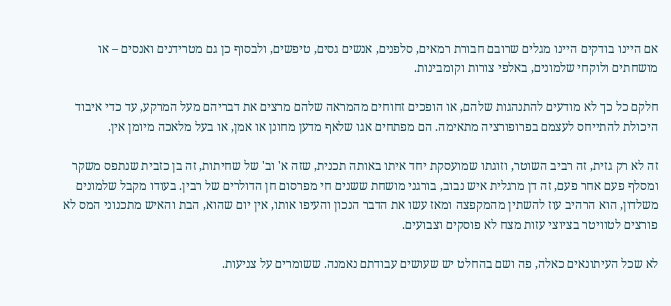אם היינו בודקים היינו מגלים שרובם חבורת רמאים, סלפנים, אנשים גסים, טיפשים, ולבסוף כן גם מטרידנים ואנסים – או מושחתים ולוקחי שלמונים, באלפי צורות וקומבינות.

חלקם כל כך לא מודעים להתנהגות שלהם, או הופכים זחוחים מהמראה שלהם מרצים את דבריהם מעל המרקע, עד כדי איבוד היכולת להתייחס לעצמם בפרופורציה מתאימה. הם מפתחים אגו שלאף מדען מחונן או אמן, או בעל מלאכה מיומן אין.

זה לא רק גזית, זה רביב השוטר, וזוגתו שמועסקת יחד איתו באותה תכנית, שזה א' וב' של שחיתות, זה בן כזבית שנתפס משקר ומסלף פעם אחר פעם, זה דן מרגלית איש נבוב, בורגני מושחת ששנים חי מפרסום חן הדולרים של רבין. בעודו מקבל שלמונים משלדון, הוא הרהיב עוז להשתין מהמקפצה ומאז עשו את הדבר הנכון והעיפו אותו, אין יום שהוא, הבת והאיש מתכנוני המס לא פורצים לטוויטר בציוצי עזות מצח לא פוסקים וצבועים.

לא שכל העיתונאים כאלה, פה ושם בהחלט יש שעושים עבודתם נאמנה. ששומרים על צניעות.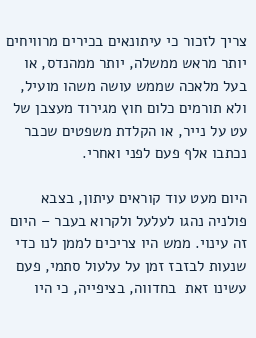צריך לזכור כי עיתונאים בכירים מרוויחים יותר מראש ממשלה, יותר ממהנדס, או בעל מלאכה שממש עושה משהו מועיל, ולא תורמים כלום חוץ מגירוד מעצבן של עט על נייר, או הקלדת משפטים שכבר נכתבו אלף פעם לפני ואחרי.

היום מעט עוד קוראים עיתון, בצבא פולניה נהגו לעלעל ולקרוא בעבר – היום זה עינוי. ממש היו צריכים לממן לנו כדי שנעות לבזבז זמן על עלעול סתמי, פעם עשינו זאת  בחדווה, בציפייה, כי היו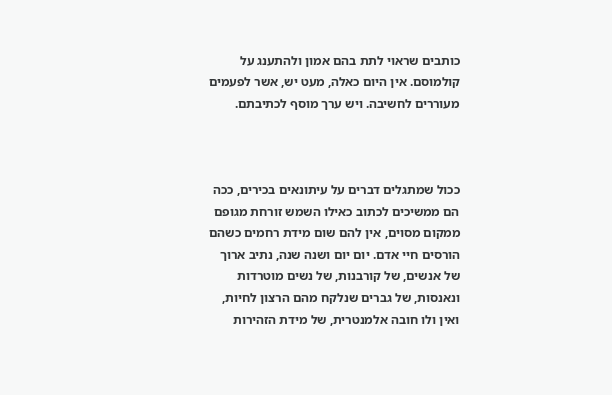כותבים שראוי לתת בהם אמון ולהתענג על קולמוסם. אין היום כאלה, מעט יש, אשר לפעמים מעוררים לחשיבה. ויש ערך מוסף לכתיבתם.



ככול שמתגלים דברים על עיתונאים בכירים, ככה הם ממשיכים לכתוב כאילו השמש זורחת מגופם ממקום מסוים, אין להם שום מידת רחמים כשהם הורסים חיי אדם. יום יום ושנה שנה, נתיב ארוך של אנשים, של קורבנות, של נשים מוטרדות ונאנסות, של גברים שנלקח מהם הרצון לחיות, ואין ולו חובה אלמנטרית, של מידת הזהירות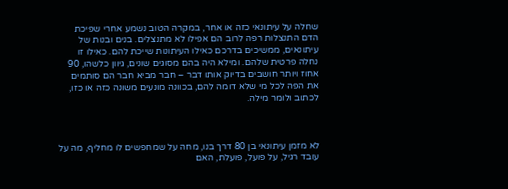שחלה על עיתונאי כזה או אחר, במקרה הטוב נשמע אחרי שפיכת הדם התנצלות רפה לרוב הם אפילו לא מתנצלים. בנים ובנות של עיתונאים, ממשיכים בדרכם כאילו העיתונות שייכת להם. כאילו זו נחלה פרטית שלהם. ומילא היה בהם מסוגים שונים, גיוון כלשהו, 90 אחוז ויותר חושבים בדיוק אותו דבר – חבר מביא חבר הם סותמים את הפה לכל מי שלא דומה להם, בכוונה מונעים משונה כזה או כזו, לכתוב ולומר מילה.



לא מזמן עיתונאי בן 80 דרך בנו, מחה על שמחפשים לו מחליף, מה על עובד רגיל, על פועל, פועלת, האם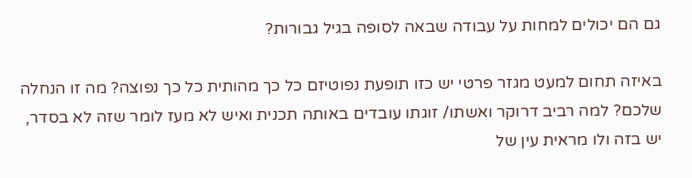גם הם יכולים למחות על עבודה שבאה לסופה בגיל גבורות?

באיזה תחום למעט מגזר פרטי יש כזו תופעת נפוטיזם כל כך מהותית כל כך נפוצה? מה זו הנחלה שלכם? למה רביב דרוקר ואשתו/ זוגתו עובדים באותה תכנית ואיש לא מעז לומר שזה לא בסדר, יש בזה ולו מראית עין של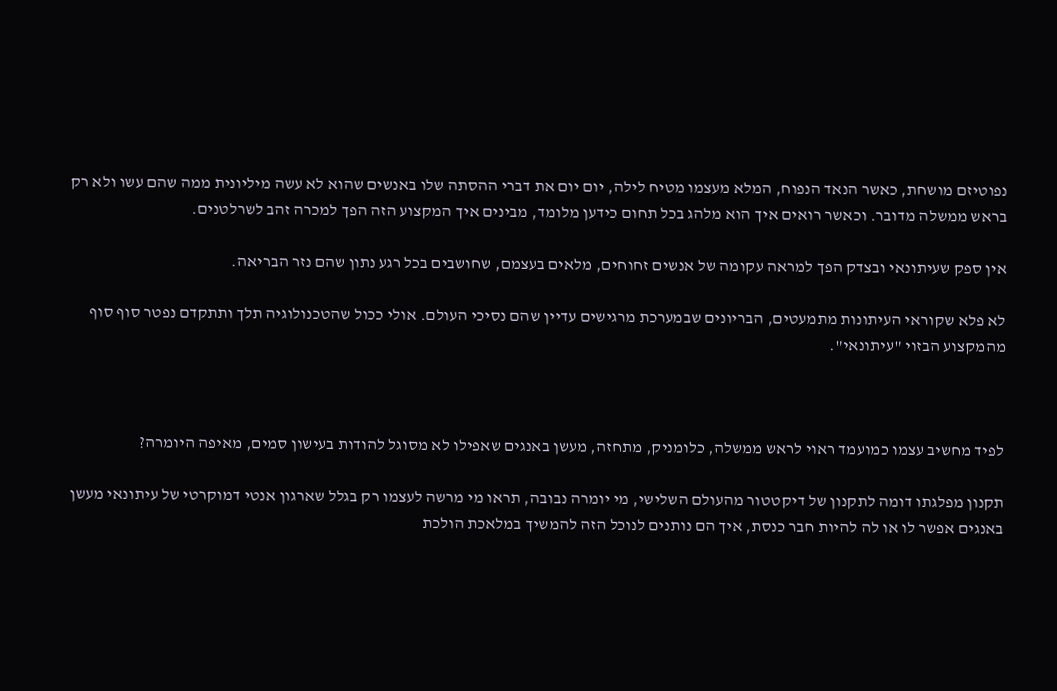נפוטיזם מושחת, כאשר הנאד הנפוח, המלא מעצמו מטיח לילה, יום יום את דברי ההסתה שלו באנשים שהוא לא עשה מיליונית ממה שהם עשו ולא רק בראש ממשלה מדובר. וכאשר רואים איך הוא מלהג בכל תחום כידען מלומד, מבינים איך המקצוע הזה הפך למכרה זהב לשרלטנים.

אין ספק שעיתונאי ובצדק הפך למראה עקומה של אנשים זחוחים, מלאים בעצמם, שחושבים בכל רגע נתון שהם נזר הבריאה.

לא פלא שקוראי העיתונות מתמעטים, הבריונים שבמערכת מרגישים עדיין שהם נסיכי העולם. אולי ככול שהטכנולוגיה תלך ותתקדם נפטר סוף סוף מהמקצוע הבזוי "עיתונאי".



לפיד מחשיב עצמו כמועמד ראוי לראש ממשלה, כלומניק, מתחזה, מעשן באנגים שאפילו לא מסוגל להודות בעישון סמים, מאיפה היומרה?

תקנון מפלגתו דומה לתקנון של דיקטטור מהעולם השלישי, מי יומרה נבובה, תראו מי מרשה לעצמו רק בגלל שארגון אנטי דמוקרטי של עיתונאי מעשן באנגים אפשר לו או לה להיות חבר כנסת, איך הם נותנים לנוכל הזה להמשיך במלאכת הולכת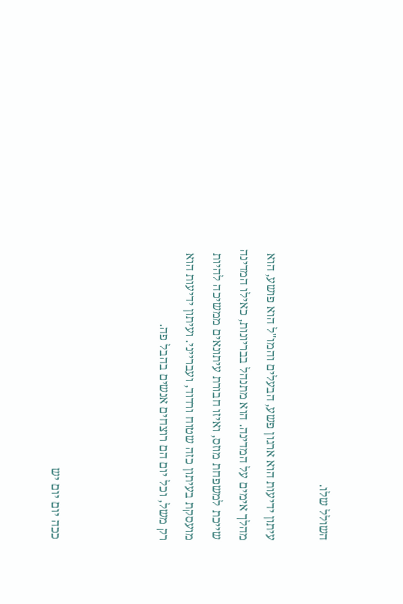השולל שלו.

עיתון ידיעות הוא ארגון פשע, הבעלים והמו"ל הוא פושע, הוא מהלך אימים על המדינה. הוא מתנהל בבריונות, כאילו המדינה שייכת למשפחת מוזס, ואיזו חבורת עיתונאים ממשיכה להיות מועסקת בעיתון כזה שטוח ורדוד, ועברייני. ועיתון ידיעות הוא רק משל, וכל יום הם רוצחים אנשים בהבל פה.



ככה יום יום יש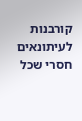קורבנות לעיתונאים חסרי שכל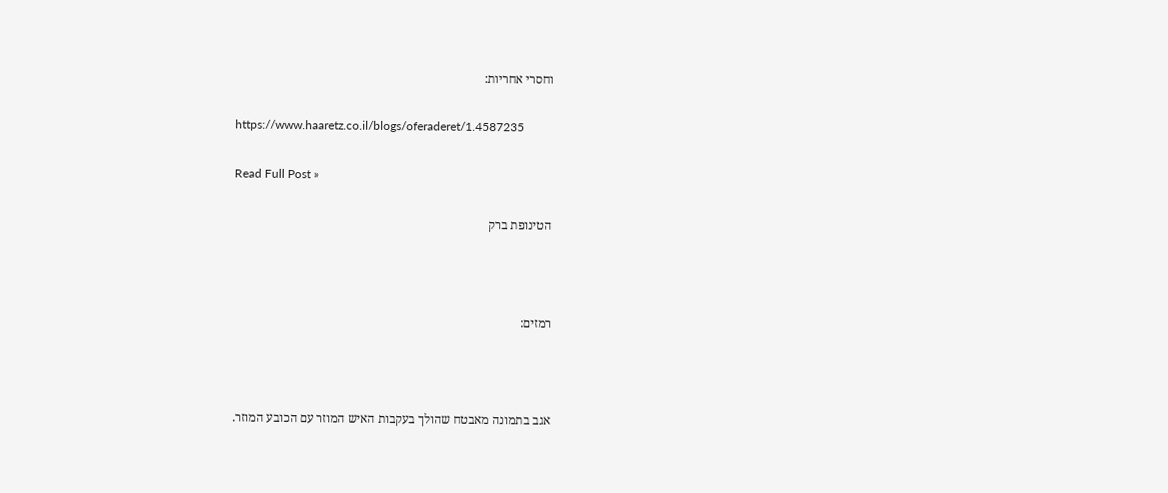וחסרי אחריות:

https://www.haaretz.co.il/blogs/oferaderet/1.4587235

Read Full Post »

הטינופת ברק



רמזים:



אגב בתמונה מאבטח שהולך בעקבות האיש המוזר עם הכובע המוזר.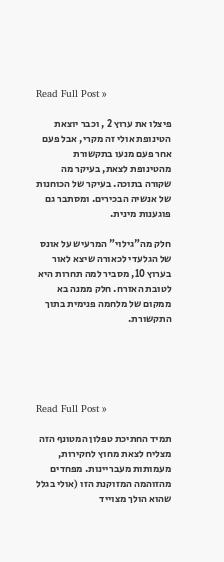Read Full Post »

פיצלו את ערוץ 2 , וכבר יוצאת הטינופת אולי זה מקרי, אבל פעם אחר פעם מנעו בתקשורת מהטינופת לצאת, בעיקר מה שקורה בתוכה. בעיקר של הכוחנות של אנשיה הבכירים. ומסתבר גם פוגענות מינית.

חלק מה"גילוי" המרעיש על אונס של הגלעדי לכאורה שיצא לאור בערוץ 10, מסביר למה תחרות היא לטובת האזרח. חלק ממנה בא ממקום של מלחמה פנימית בתוך התקשורת.





Read Full Post »

תמיד החתיכת טפלון המטונף הזה מצליח לצאת מחוץ לחקירות, מעמותות מעבריינות. מפחדים מהזוהמה המזוקנת הזו (אולי בגלל שהוא הולך מצוייד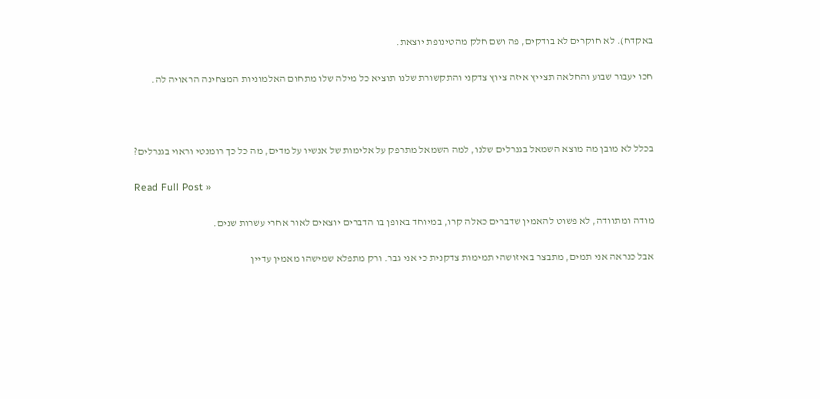באקדח). לא חוקרים לא בודקים, פה ושם חלק מהטינופת יוצאת.

חכו יעבור שבוע והחלאה תצייץ איזה ציוץ צדקני והתקשורת שלנו תוציא כל מילה שלו מתחום האלמוניות המצחינה הראויה לה.



בכלל לא מובן מה מוצא השמאל בגנרלים שלנו, למה השמאל מתרפק על אלימות של אנשיו על מדים, מה כל כך רומנטי וראוי בגנרלים?

Read Full Post »

מודה ומתוודה, לא פשוט להאמין שדברים כאלה קרו, במיוחד באופן בו הדברים יוצאים לאור אחרי עשרות שנים.

אבל כנראה אני תמים, מתבצר באיזושהי תמימות צדקנית כי אני גבר. ורק מתפלא שמישהו מאמין עדיין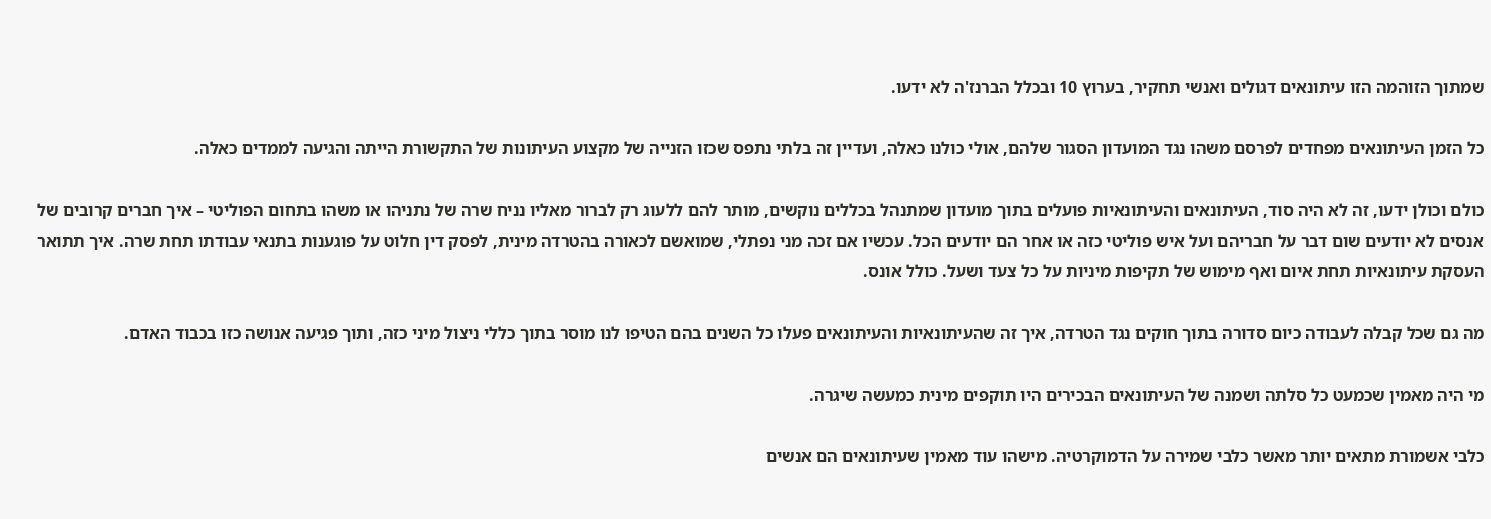שמתוך הזוהמה הזו עיתונאים דגולים ואנשי תחקיר, בערוץ 10 ובכלל הברנז'ה לא ידעו.

כל הזמן העיתונאים מפחדים לפרסם משהו נגד המועדון הסגור שלהם, אולי כולנו כאלה, ועדיין זה בלתי נתפס שכזו הזנייה של מקצוע העיתונות של התקשורת הייתה והגיעה לממדים כאלה.

כולם וכולן ידעו, זה לא היה סוד, העיתונאים והעיתונאיות פועלים בתוך מועדון שמתנהל בכללים נוקשים, מותר להם ללעוג רק לברור מאליו נניח שרה של נתניהו או משהו בתחום הפוליטי – איך חברים קרובים של אנסים לא יודעים שום דבר על חבריהם ועל איש פוליטי כזה או אחר הם יודעים הכל. עכשיו אם זכה מני נפתלי, שמואשם לכאורה בהטרדה מינית, לפסק דין חלוט על פוגענות בתנאי עבודתו תחת שרה. איך תתואר העסקת עיתונאיות תחת איום ואף מימוש של תקיפות מיניות על כל צעד ושעל. כולל אונס.

מה גם שכל קבלה לעבודה כיום סדורה בתוך חוקים נגד הטרדה, איך זה שהעיתונאיות והעיתונאים פעלו כל השנים בהם הטיפו לנו מוסר בתוך כללי ניצול מיני כזה, ותוך פגיעה אנושה כזו בכבוד האדם.

מי היה מאמין שכמעט כל סלתה ושמנה של העיתונאים הבכירים היו תוקפים מינית כמעשה שיגרה.

כלבי אשמורת מתאים יותר מאשר כלבי שמירה על הדמוקרטיה. מישהו עוד מאמין שעיתונאים הם אנשים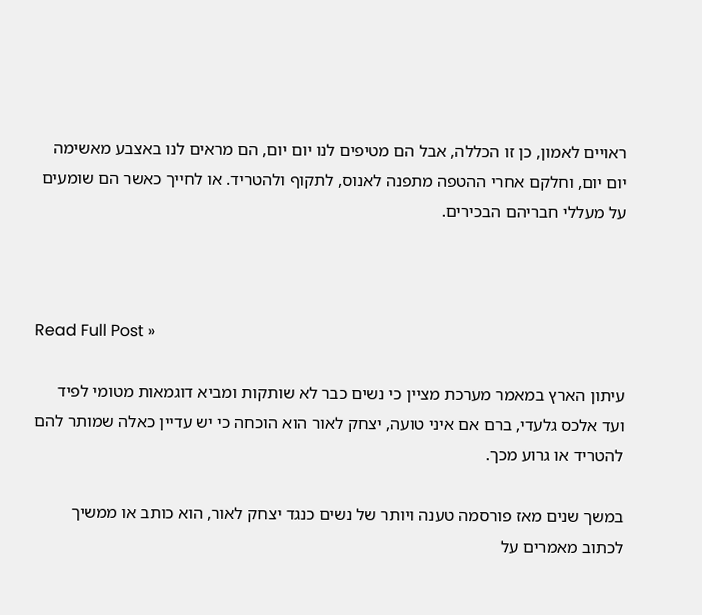ראויים לאמון, כן זו הכללה, אבל הם מטיפים לנו יום יום, הם מראים לנו באצבע מאשימה יום יום, וחלקם אחרי ההטפה מתפנה לאנוס, לתקוף ולהטריד. או לחייך כאשר הם שומעים על מעללי חבריהם הבכירים.



Read Full Post »

עיתון הארץ במאמר מערכת מציין כי נשים כבר לא שותקות ומביא דוגמאות מטומי לפיד ועד אלכס גלעדי, ברם אם איני טועה, יצחק לאור הוא הוכחה כי יש עדיין כאלה שמותר להם להטריד או גרוע מכך.

במשך שנים מאז פורסמה טענה ויותר של נשים כנגד יצחק לאור, הוא כותב או ממשיך לכתוב מאמרים על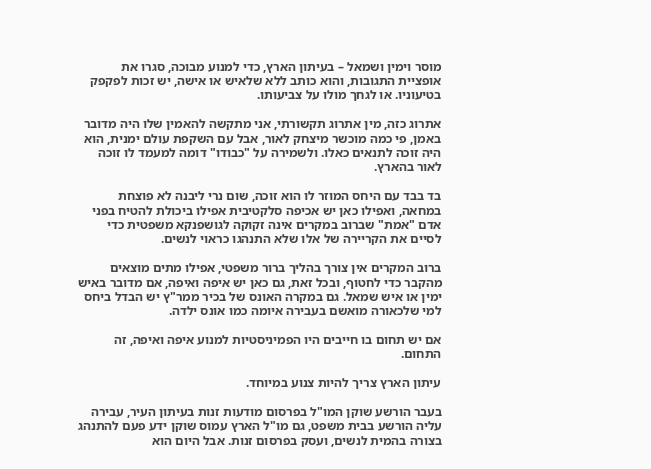מוסר וימין ושמאל – בעיתון הארץ, כדי למנוע מבוכה, סגרו את אופציית התגובות, והוא כותב ללא שלאיש או אישה, יש זכות לפקפק בטיעוניו. או לגחך מולו על צביעותו.

אתרוג כזה, מין אתרוג תקשורתי, אני מתקשה להאמין שלו היה מדובר באמן, פי כמה מוכשר מיצחק לאור, אבל עם השקפת עולם ימנית, הוא היה זוכה לתנאים כאלו. ולשמירה על "כבודו" דומה למעמד לו זוכה לאור בהארץ.

בד בבד עם היחס המוזר לו הוא זוכה, שום נרי ליבנה לא פוצחת במחאה, ואפילו כאן יש אכיפה סלקטיבית אפילו ביכולת להטיח בפני אדם "אמת" שברוב במקרים אינה זקוקה לגושפנקא משפטית כדי לסיים את הקריירה של אלו שלא התנהגו כראוי לנשים.

ברוב המקרים אין צורך בהליך ברור משפטי, אפילו מתים מוצאים מהקבר כדי לחטוף, ובכל זאת, גם כאן יש איפה ואיפה, אם מדובר באיש ימין או איש שמאל. גם במקרה האונס של בכיר ממר"ץ יש הבדל ביחס למי שלכאורה מואשם בעבירה איומה כמו אונס ילדה.

אם יש תחום בו חייבים היו הפמיניסטיות למנוע איפה ואיפה, זה התחום.

עיתון הארץ צריך להיות צנוע במיוחד.

בעבר הורשע שוקן המו"ל בפרסום מודעות זנות בעיתון העיר, עבירה עליה הורשע בבית משפט, גם מו"ל הארץ עמוס שוקן ידע פעם להתנהג בצורה בהמית לנשים, ועסק בפרסום זנות. אבל היום הוא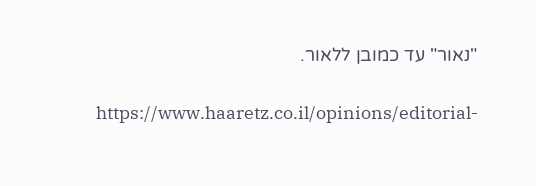"נאור" עד כמובן ללאור.

https://www.haaretz.co.il/opinions/editorial-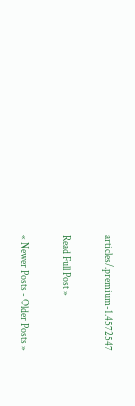articles/.premium-1.4572547

Read Full Post »

« Newer Posts - Older Posts »